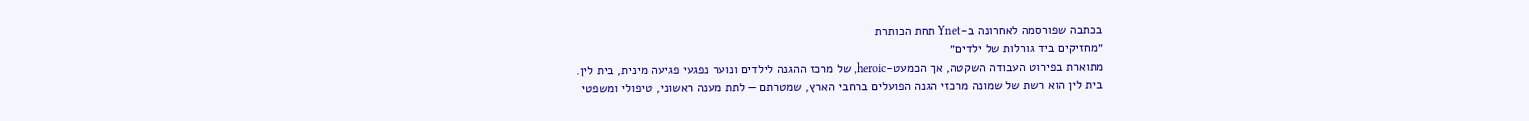בכתבה שפורסמה לאחרונה ב-Ynet תחת הכותרת
״מחזיקים ביד גורלות של ילדים״
מתוארת בפירוט העבודה השקטה, אך הכמעט-heroic, של מרכז ההגנה לילדים ונוער נפגעי פגיעה מינית, בית לין.
בית לין הוא רשת של שמונה מרכזי הגנה הפועלים ברחבי הארץ, שמטרתם — לתת מענה ראשוני, טיפולי ומשפטי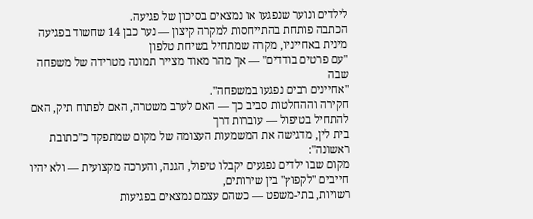לילדים ונוער שנפגעו או נמצאים בסיכון של פגיעה.
הכתבה פותחת בהתייחסות למקרה קיצון — נער כבן 14 שחשוד בפגיעה מינית באחייניו, מקרה שמתחיל בשיחת טלפון
"עם פרטים בודדים" — אך מהר מאוד מצייר תמונה מטרידה של משפחה שבה
"אחיינים רבים נפגעו במשפחה".
חקירה וההחלטות סביב כך — האם לערב משטרה, האם לפתוח תיק, האם להתחיל בטיפול — עוברות דרך
בית לין, מדגישה את המשמעות העצומה של מקום שמתפקד כ"כתובת ראשונה":
מקום שבו ילדים נפגעים יקבלו טיפול, הגנה, והערכה מקצועית — ולא יהיו חייבים "לקפוץ" בין שירותים,
רשויות, בתי-משפט — כשהם עצמם נמצאים בפגיעות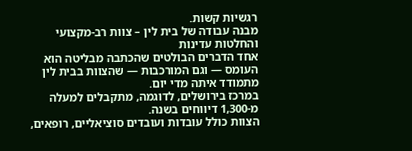רגשיות קשות.
מבנה עבודה של בית לין – צוות רב-מקצועי והחלטות עדינות
אחד הדברים הבולטים שהכתבה מבליטה הוא העומס — וגם המורכבות — שהצוות בבית לין מתמודד איתה מדי יום.
במרכז בירושלים, לדוגמה, מתקבלים למעלה מ-1,300 דיווחים בשנה.
הצוות כולל עובדות ועובדים סוציאליים, רופאים,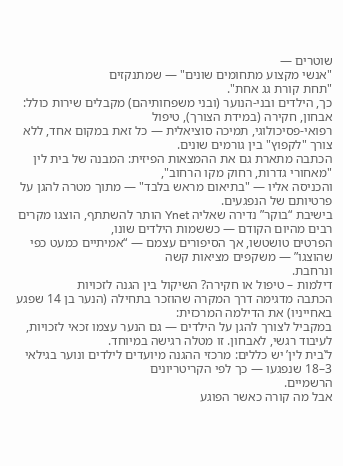שוטרים —
"אנשי מקצוע מתחומים שונים" — שמתנקזים
"תחת קורת גג אחת".
כך, הילדים ובני-הנוער (ובני משפחותיהם) מקבלים שירות כולל: אבחון, חקירה (במידת הצורך), טיפול
רפואי-פסיכולוגי, תמיכה סוציאלית — כל זאת במקום אחד, ללא צורך "לקפוץ" בין גורמים שונים.
הכתבה מתארת גם את ההמצאות הפיזית: המבנה של בית לין
"מאחורי גדרות, רחוק מקו הרחוב",
והכניסה אליו — "בתיאום מראש בלבד" — מתוך מטרה להגן על פרטיותם של הנפגעים.
בישיבת “בוקר” נדירה שאליה Ynet הותר להשתתף, הוצגו מקרים רבים מהיום הקודם — כששמות הילדים שונו,
הפרטים טושטשו, אך הסיפורים עצמם — “אמיתיים כמעט כפי שהוצגו” — משקפים מציאות קשה
ונרחבת.
דילמות – טיפול או חקירה? השיקול בין הגנה לזכויות
הכתבה מדגימה דרך המקרה שהוזכר בתחילה (הנער בן 14 שפגע באחייניו) את הדילמה המרכזית:
במקביל לצורך להגן על הילדים — גם הנער עצמו זכאי לזכויות, לעיבוד רגשי, לאבחון. זו מטלה רגישה במיוחד.
ל‛בית לין’ יש כללים: מרכזי ההגנה מיועדים לילדים ונוער בגילאי 3–18 שנפגעו — כך לפי הקריטריונים
הרשמיים.
אבל מה קורה כאשר הפוגע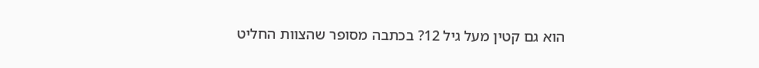הוא גם קטין מעל גיל 12? בכתבה מסופר שהצוות החליט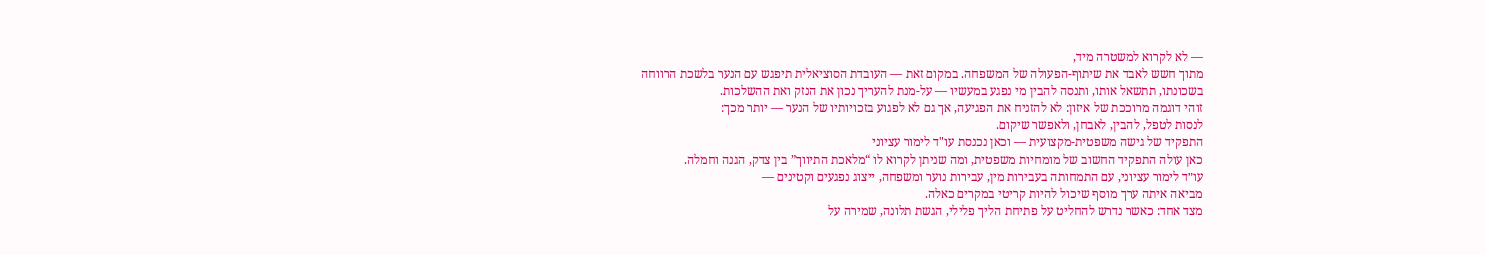— לא לקרוא למשטרה מיד,
מתוך חשש לאבד את שיתוף-הפעולה של המשפחה. במקום זאת — העובדת הסוציאלית תיפגש עם הנער בלשכת הרווחה
בשכונתו, תתשאל אותו, ותנסה להבין מי נפגע במעשיו — על-מנת להעריך נכון את הנזק ואת ההשלכות.
זוהי דוגמה מרוככת של איזון: לא להזניח את הפגיעה, אך גם לא לפגוע בזכויותיו של הנער — יותר מכך:
לנסות לטפל, להבין, לאבחן, ולאפשר שיקום.
התפקיד של גישה משפטית-מקצועית — וכאן נכנסת עו"ד לימור עציוני
כאן עולה התפקיד החשוב של מומחיות משפטית, ומה שניתן לקרוא לו “מלאכת התיווך” בין צדק, הגנה וחמלה.
עו״ד לימור עציוני, עם התמחותה בעבירות מין, עבירות נוער ומשפחה, ייצוג נפגעים וקטינים —
מביאה איתה ערך מוסף שיכול להיות קריטי במקרים כאלה.
מצד אחד: כאשר נדרש להחליט על פתיחת הליך פלילי, הגשת תלונה, שמירה על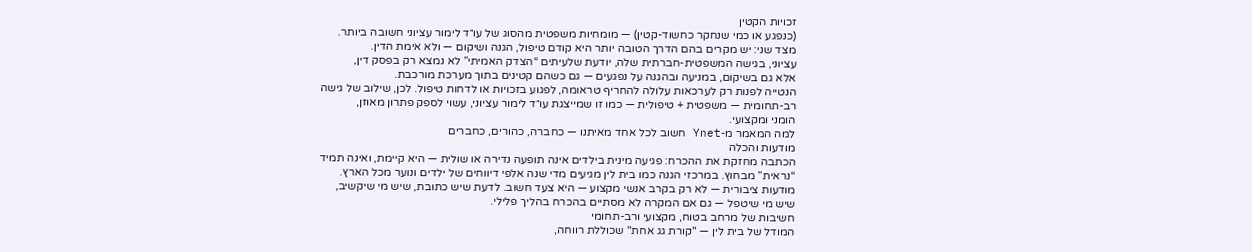זכויות הקטין
(כנפגע או כמי שנחקר כחשוד-קטין) — מומחיות משפטית מהסוג של עו״ד לימור עציוני חשובה ביותר.
מצד שני: יש מקרים בהם הדרך הטובה יותר היא קודם טיפול, הגנה ושיקום — ולא אימת הדין.
עציוני, בגישה המשפטית-חברתית שלה, יודעת שלעיתים “הצדק האמיתי” לא נמצא רק בפסק דין,
אלא גם בשיקום, במניעה ובהגנה על נפגעים — גם כשהם קטינים בתוך מערכת מורכבת.
הנטייה לפנות רק לערכאות עלולה להחריף טראומה, לפגוע בזכויות או לדחות טיפול. לכן, שילוב של גישה
רב-תחומית — משפטית + טיפולית — כמו זו שמייצגת עו״ד לימור עציוני, עשוי לספק פתרון מאוזן,
הומני ומקצועי.
למה המאמר מ-Ynet חשוב לכל אחד מאיתנו — כחברה, כהורים, כחברים
מודעות והכלה
הכתבה מחזקת את ההכרח: פגיעה מינית בילדים אינה תופעה נדירה או שולית — היא קיימת, ואינה תמיד
“נראית” מבחוץ. במרכזי הגנה כמו בית לין מגיעים מדי שנה אלפי דיווחים של ילדים ונוער מכל הארץ.
מודעות ציבורית — לא רק בקרב אנשי מקצוע — היא צעד חשוב. לדעת שיש כתובת, שיש מי שיקשיב,
שיש מי שיטפל — גם אם המקרה לא מסתיים בהכרח בהליך פלילי.
חשיבות של מרחב בטוח, מקצועי ורב-תחומי
המודל של בית לין — "קורת גג אחת" שכוללת רווחה,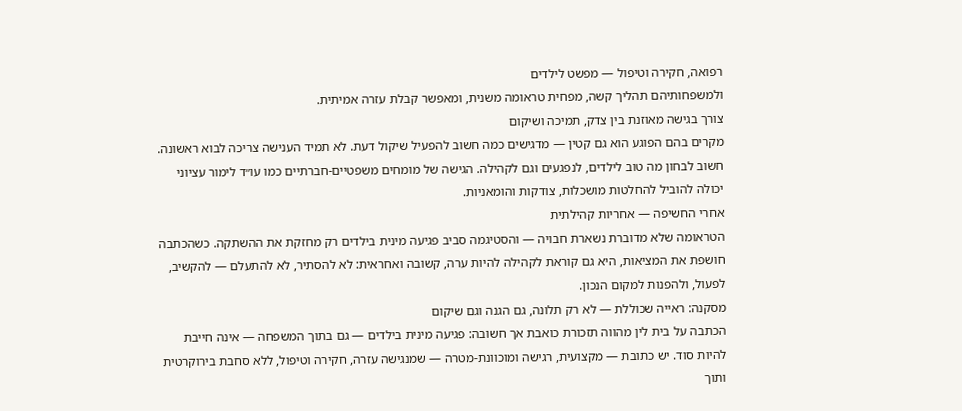רפואה, חקירה וטיפול — מפשט לילדים
ולמשפחותיהם תהליך קשה, מפחית טראומה משנית, ומאפשר קבלת עזרה אמיתית.
צורך בגישה מאוזנת בין צדק, תמיכה ושיקום
מקרים בהם הפוגע הוא גם קטין — מדגישים כמה חשוב להפעיל שיקול דעת. לא תמיד הענישה צריכה לבוא ראשונה.
חשוב לבחון מה טוב לילדים, לנפגעים וגם לקהילה. הגישה של מומחים משפטיים-חברתיים כמו עו״ד לימור עציוני
יכולה להוביל להחלטות מושכלות, צודקות והומאניות.
אחרי החשיפה — אחריות קהילתית
הטראומה שלא מדוברת נשארת חבויה — והסטיגמה סביב פגיעה מינית בילדים רק מחזקת את ההשתקה. כשהכתבה
חושפת את המציאות, היא גם קוראת לקהילה להיות ערה, קשובה ואחראית: לא להסתיר, לא להתעלם — להקשיב,
לפעול, ולהפנות למקום הנכון.
מסקנה: ראייה שכוללת — לא רק תלונה, גם הגנה וגם שיקום
הכתבה על בית לין מהווה תזכורת כואבת אך חשובה: פגיעה מינית בילדים — גם בתוך המשפחה — אינה חייבת
להיות סוד. יש כתובת — מקצועית, רגישה ומוכוונת-מטרה — שמנגישה עזרה, חקירה וטיפול, ללא סחבת בירוקרטית
ותוך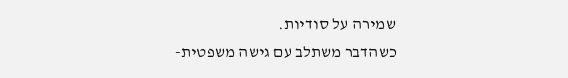שמירה על סודיות.
כשהדבר משתלב עם גישה משפטית-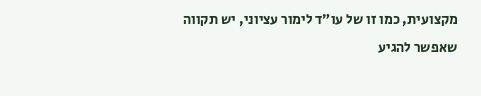מקצועית, כמו זו של עו״ד לימור עציוני, יש תקווה שאפשר להגיע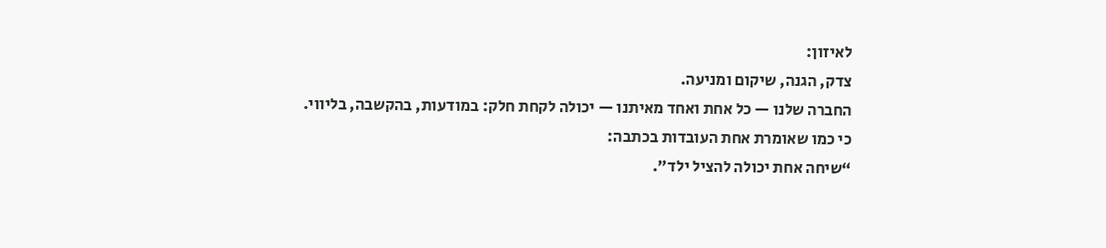לאיזון:
צדק, הגנה, שיקום ומניעה.
החברה שלנו — כל אחת ואחד מאיתנו — יכולה לקחת חלק: במודעות, בהקשבה, בליווי.
כי כמו שאומרת אחת העובדות בכתבה:
“שיחה אחת יכולה להציל ילד״.